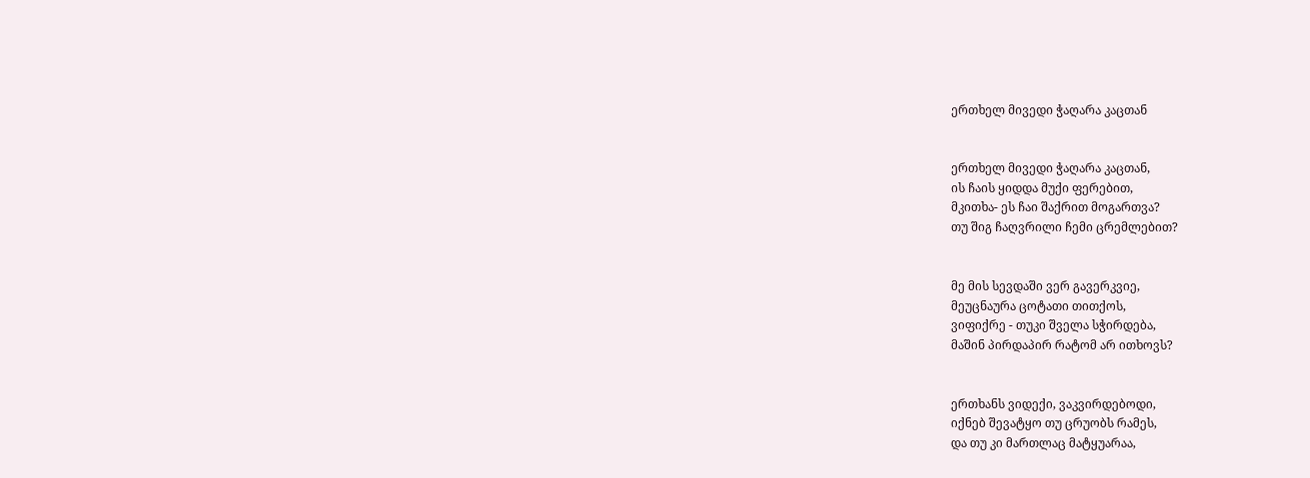ერთხელ მივედი ჭაღარა კაცთან


ერთხელ მივედი ჭაღარა კაცთან,
ის ჩაის ყიდდა მუქი ფერებით,
მკითხა- ეს ჩაი შაქრით მოგართვა?
თუ შიგ ჩაღვრილი ჩემი ცრემლებით?


მე მის სევდაში ვერ გავერკვიე,
მეუცნაურა ცოტათი თითქოს,
ვიფიქრე - თუკი შველა სჭირდება,
მაშინ პირდაპირ რატომ არ ითხოვს?


ერთხანს ვიდექი, ვაკვირდებოდი,
იქნებ შევატყო თუ ცრუობს რამეს,
და თუ კი მართლაც მატყუარაა,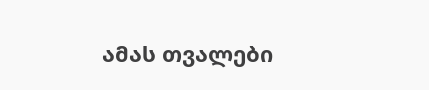ამას თვალები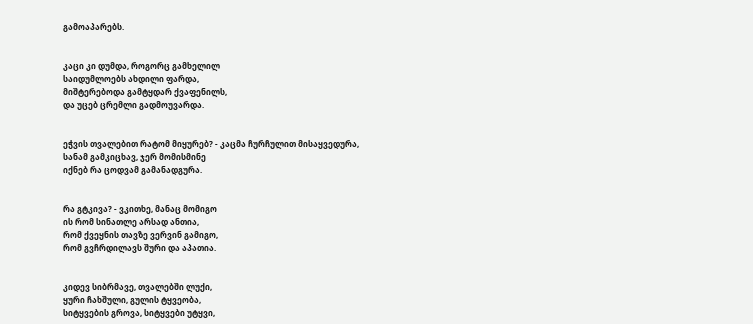გამოაპარებს.


კაცი კი დუმდა, როგორც გამხელილ
საიდუმლოებს ახდილი ფარდა,
მიშტერებოდა გამტყდარ ქვაფენილს,
და უცებ ცრემლი გადმოუვარდა.


ეჭვის თვალებით რატომ მიყურებ? - კაცმა ჩურჩულით მისაყვედურა,
სანამ გამკიცხავ, ჯერ მომისმინე
იქნებ რა ცოდვამ გამანადგურა.


რა გტკივა? - ვკითხე, მანაც მომიგო
ის რომ სინათლე არსად ანთია,
რომ ქვეყნის თავზე ვერვინ გამიგო,
რომ გვჩრდილავს შური და აპათია.


კიდევ სიბრმავე, თვალებში ლუქი,
ყური ჩახშული, გულის ტყვეობა,
სიტყვების გროვა, სიტყვები უტყვი,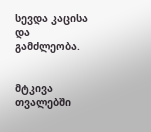სევდა კაცისა და გამძლეობა.


მტკივა თვალებში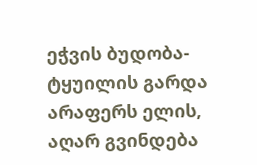ეჭვის ბუდობა-
ტყუილის გარდა არაფერს ელის,
აღარ გვინდება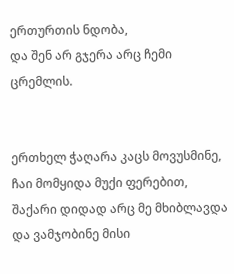ერთურთის ნდობა,
და შენ არ გჯერა არც ჩემი ცრემლის.


ერთხელ ჭაღარა კაცს მოვუსმინე,
ჩაი მომყიდა მუქი ფერებით,
შაქარი დიდად არც მე მხიბლავდა
და ვამჯობინე მისი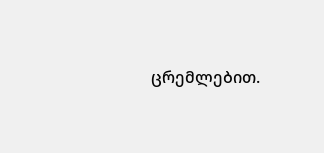ცრემლებით.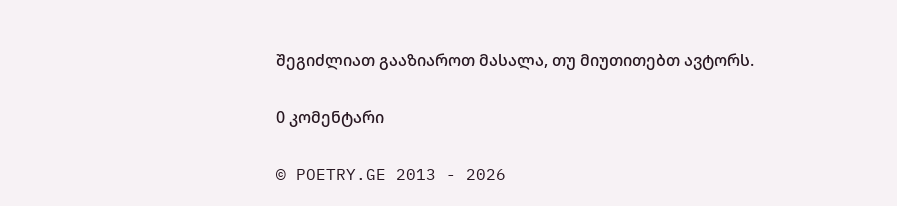შეგიძლიათ გააზიაროთ მასალა, თუ მიუთითებთ ავტორს.

0 კომენტარი

© POETRY.GE 2013 - 2026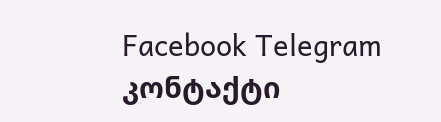Facebook Telegram კონტაქტი